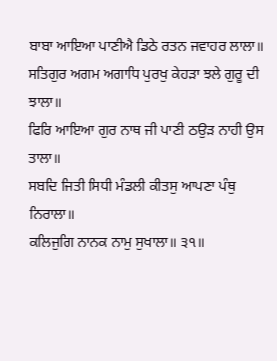ਬਾਬਾ ਆਇਆ ਪਾਣੀਐ ਡਿਠੇ ਰਤਨ ਜਵਾਹਰ ਲਾਲਾ॥
ਸਤਿਗੁਰ ਅਗਮ ਅਗਾਧਿ ਪੁਰਖੁ ਕੇਹੜਾ ਝਲੇ ਗੁਰੂ ਦੀ ਝਾਲਾ॥
ਫਿਰਿ ਆਇਆ ਗੁਰ ਨਾਥ ਜੀ ਪਾਣੀ ਠਉੜ ਨਾਹੀ ਉਸ ਤਾਲਾ॥
ਸਬਦਿ ਜਿਤੀ ਸਿਧੀ ਮੰਡਲੀ ਕੀਤਸੁ ਆਪਣਾ ਪੰਥੁ ਨਿਰਾਲਾ॥
ਕਲਿਜੁਗਿ ਨਾਨਕ ਨਾਮੁ ਸੁਖਾਲਾ॥ ੩੧॥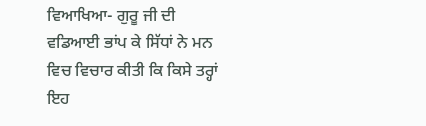ਵਿਆਖਿਆ- ਗੁਰੂ ਜੀ ਦੀ ਵਡਿਆਈ ਭਾਂਪ ਕੇ ਸਿੱਧਾਂ ਨੇ ਮਨ ਵਿਚ ਵਿਚਾਰ ਕੀਤੀ ਕਿ ਕਿਸੇ ਤਰ੍ਹਾਂ ਇਹ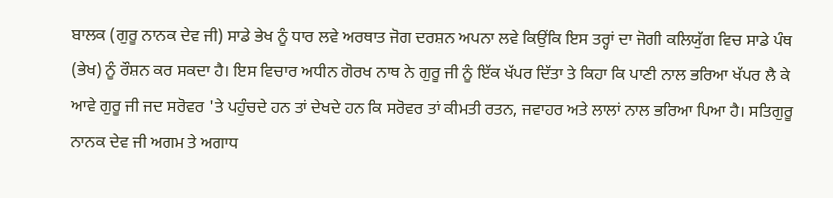ਬਾਲਕ (ਗੁਰੂ ਨਾਨਕ ਦੇਵ ਜੀ) ਸਾਡੇ ਭੇਖ ਨੂੰ ਧਾਰ ਲਵੇ ਅਰਥਾਤ ਜੋਗ ਦਰਸ਼ਨ ਅਪਨਾ ਲਵੇ ਕਿਉਂਕਿ ਇਸ ਤਰ੍ਹਾਂ ਦਾ ਜੋਗੀ ਕਲਿਯੁੱਗ ਵਿਚ ਸਾਡੇ ਪੰਥ (ਭੇਖ) ਨੂੰ ਰੌਸ਼ਨ ਕਰ ਸਕਦਾ ਹੈ। ਇਸ ਵਿਚਾਰ ਅਧੀਨ ਗੋਰਖ ਨਾਥ ਨੇ ਗੁਰੂ ਜੀ ਨੂੰ ਇੱਕ ਖੱਪਰ ਦਿੱਤਾ ਤੇ ਕਿਹਾ ਕਿ ਪਾਣੀ ਨਾਲ ਭਰਿਆ ਖੱਪਰ ਲੈ ਕੇ ਆਵੇ ਗੁਰੂ ਜੀ ਜਦ ਸਰੋਵਰ 'ਤੇ ਪਹੁੰਚਦੇ ਹਨ ਤਾਂ ਦੇਖਦੇ ਹਨ ਕਿ ਸਰੋਵਰ ਤਾਂ ਕੀਮਤੀ ਰਤਨ, ਜਵਾਹਰ ਅਤੇ ਲਾਲਾਂ ਨਾਲ ਭਰਿਆ ਪਿਆ ਹੈ। ਸਤਿਗੁਰੂ ਨਾਨਕ ਦੇਵ ਜੀ ਅਗਮ ਤੇ ਅਗਾਧ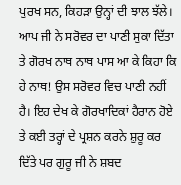ਪੁਰਖ ਸਨ, ਕਿਹੜਾ ਉਨ੍ਹਾਂ ਦੀ ਝਾਲ ਝੱਲੇ। ਆਪ ਜੀ ਨੇ ਸਰੋਵਰ ਦਾ ਪਾਣੀ ਸੁਕਾ ਦਿੱਤਾ ਤੇ ਗੋਰਖ ਨਾਥ ਨਾਥ ਪਾਸ ਆ ਕੇ ਕਿਹਾ ਕਿ ਹੇ ਨਾਥ! ਉਸ ਸਰੋਵਰ ਵਿਚ ਪਾਣੀ ਨਹੀਂ ਹੈ। ਇਹ ਦੇਖ ਕੇ ਗੋਰਖਾਦਿਕਾਂ ਹੈਰਾਨ ਹੋਏ ਤੇ ਕਈ ਤਰ੍ਹਾਂ ਦੇ ਪ੍ਰਸ਼ਨ ਕਰਨੇ ਸ਼ੁਰੂ ਕਰ ਦਿੱਤੇ ਪਰ ਗੁਰੂ ਜੀ ਨੇ ਸ਼ਬਦ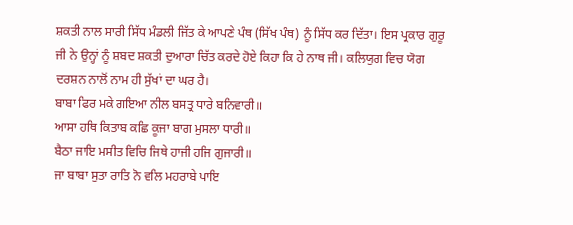ਸ਼ਕਤੀ ਨਾਲ ਸਾਰੀ ਸਿੱਧ ਮੰਡਲੀ ਜਿੱਤ ਕੇ ਆਪਣੇ ਪੰਥ (ਸਿੱਖ ਪੰਥ) ਨੂੰ ਸਿੱਧ ਕਰ ਦਿੱਤਾ। ਇਸ ਪ੍ਰਕਾਰ ਗੁਰੂ ਜੀ ਨੇ ਉਨ੍ਹਾਂ ਨੂੰ ਸ਼ਬਦ ਸ਼ਕਤੀ ਦੁਆਰਾ ਚਿੱਤ ਕਰਦੇ ਹੋਏ ਕਿਹਾ ਕਿ ਹੇ ਨਾਥ ਜੀ। ਕਲਿਯੁਗ ਵਿਚ ਯੋਗ ਦਰਸ਼ਨ ਨਾਲੋਂ ਨਾਮ ਹੀ ਸੁੱਖਾਂ ਦਾ ਘਰ ਹੈ।
ਬਾਬਾ ਫਿਰ ਮਕੇ ਗਇਆ ਨੀਲ ਬਸਤ੍ਰ ਧਾਰੇ ਬਨਿਵਾਰੀ॥
ਆਸਾ ਹਥਿ ਕਿਤਾਬ ਕਛਿ ਕੂਜਾ ਬਾਗ ਮੁਸਲਾ ਧਾਰੀ॥
ਬੈਠਾ ਜਾਇ ਮਸੀਤ ਵਿਚਿ ਜਿਥੇ ਹਾਜੀ ਹਜਿ ਗੁਜਾਰੀ॥
ਜਾ ਬਾਬਾ ਸੁਤਾ ਰਾਤਿ ਨੋ ਵਲਿ ਮਹਰਾਬੇ ਪਾਇ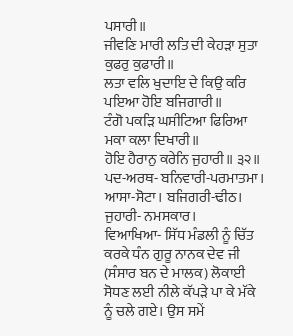ਪਸਾਰੀ॥
ਜੀਵਣਿ ਮਾਰੀ ਲਤਿ ਦੀ ਕੇਹੜਾ ਸੁਤਾ ਕੁਫਰੁ ਕੁਫਾਰੀ॥
ਲਤਾ ਵਲਿ ਖੁਦਾਇ ਦੇ ਕਿਉ ਕਰਿ ਪਇਆ ਹੋਇ ਬਜਿਗਾਰੀ॥
ਟੰਗੋ ਪਕੜਿ ਘਸੀਟਿਆ ਫਿਰਿਆ ਮਕਾ ਕਲਾ ਦਿਖਾਰੀ॥
ਹੋਇ ਹੈਰਾਨੁ ਕਰੇਨਿ ਜੁਹਾਰੀ॥ ੩੨॥
ਪਦ-ਅਰਥ- ਬਨਿਵਾਰੀ-ਪਰਮਾਤਮਾ। ਆਸਾ-ਸੋਟਾ। ਬਜਿਗਰੀ-ਢੀਠ। ਜੁਹਾਰੀ- ਨਮਸਕਾਰ।
ਵਿਆਖਿਆ- ਸਿੱਧ ਮੰਡਲੀ ਨੂੰ ਚਿੱਤ ਕਰਕੇ ਧੰਨ ਗੁਰੂ ਨਾਨਕ ਦੇਵ ਜੀ (ਸੰਸਾਰ ਬਨ ਦੇ ਮਾਲਕ) ਲੋਕਾਈ ਸੋਧਣ ਲਈ ਨੀਲੇ ਕੱਪੜੇ ਪਾ ਕੇ ਮੱਕੇ ਨੂੰ ਚਲੇ ਗਏ। ਉਸ ਸਮੇਂ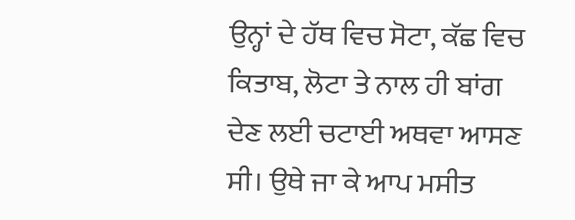ਉਨ੍ਹਾਂ ਦੇ ਹੱਥ ਵਿਚ ਸੋਟਾ, ਕੱਛ ਵਿਚ ਕਿਤਾਬ, ਲੋਟਾ ਤੇ ਨਾਲ ਹੀ ਬਾਂਗ ਦੇਣ ਲਈ ਚਟਾਈ ਅਥਵਾ ਆਸਣ ਸੀ। ਉਥੇ ਜਾ ਕੇ ਆਪ ਮਸੀਤ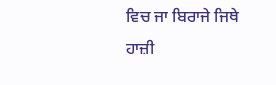ਵਿਚ ਜਾ ਬਿਰਾਜੇ ਜਿਥੇ ਹਾਜ਼ੀ